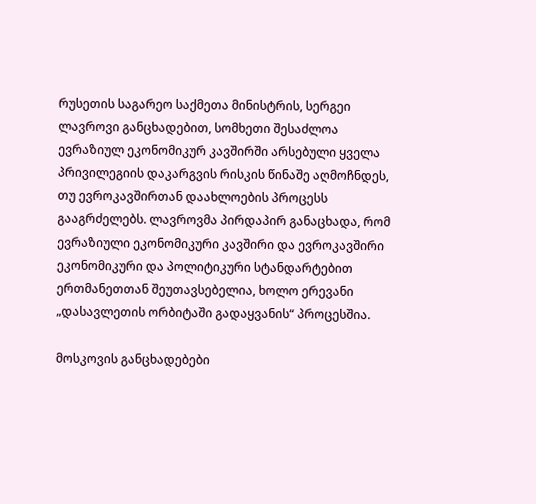რუსეთის საგარეო საქმეთა მინისტრის, სერგეი ლავროვი განცხადებით, სომხეთი შესაძლოა ევრაზიულ ეკონომიკურ კავშირში არსებული ყველა პრივილეგიის დაკარგვის რისკის წინაშე აღმოჩნდეს, თუ ევროკავშირთან დაახლოების პროცესს გააგრძელებს. ლავროვმა პირდაპირ განაცხადა, რომ ევრაზიული ეკონომიკური კავშირი და ევროკავშირი ეკონომიკური და პოლიტიკური სტანდარტებით ერთმანეთთან შეუთავსებელია, ხოლო ერევანი „დასავლეთის ორბიტაში გადაყვანის“ პროცესშია.

მოსკოვის განცხადებები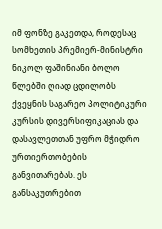იმ ფონზე გაკეთდა, როდესაც სომხეთის პრემიერ-მინისტრი ნიკოლ ფაშინიანი ბოლო წლებში ღიად ცდილობს ქვეყნის საგარეო პოლიტიკური კურსის დივერსიფიკაციას და დასავლეთთან უფრო მჭიდრო ურთიერთობების განვითარებას. ეს განსაკუთრებით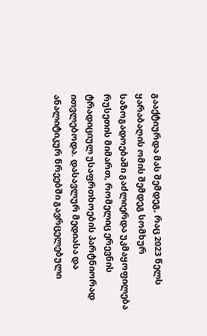გააქტიურდა მას შემდეგ, რაც 2023 წელს ყარაბაღის ომის შემდეგ სომხურ საზოგადოებაში გაძლიერდა უკმაყოფილება რუსეთის მიმართ, რომელიც ერევნის ტრადიციულ უსაფრთხოების პარტნიორად ითვლებოდა. დასავლურ მედიასა და ანალიტიკურ წრეებში გავრცელებული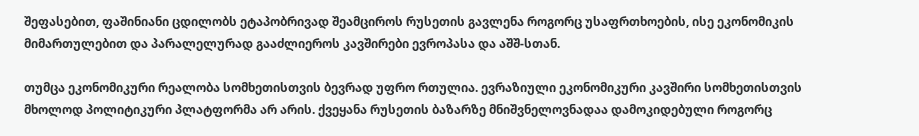შეფასებით, ფაშინიანი ცდილობს ეტაპობრივად შეამციროს რუსეთის გავლენა როგორც უსაფრთხოების, ისე ეკონომიკის მიმართულებით და პარალელურად გააძლიეროს კავშირები ევროპასა და აშშ-სთან.

თუმცა ეკონომიკური რეალობა სომხეთისთვის ბევრად უფრო რთულია. ევრაზიული ეკონომიკური კავშირი სომხეთისთვის მხოლოდ პოლიტიკური პლატფორმა არ არის. ქვეყანა რუსეთის ბაზარზე მნიშვნელოვნადაა დამოკიდებული როგორც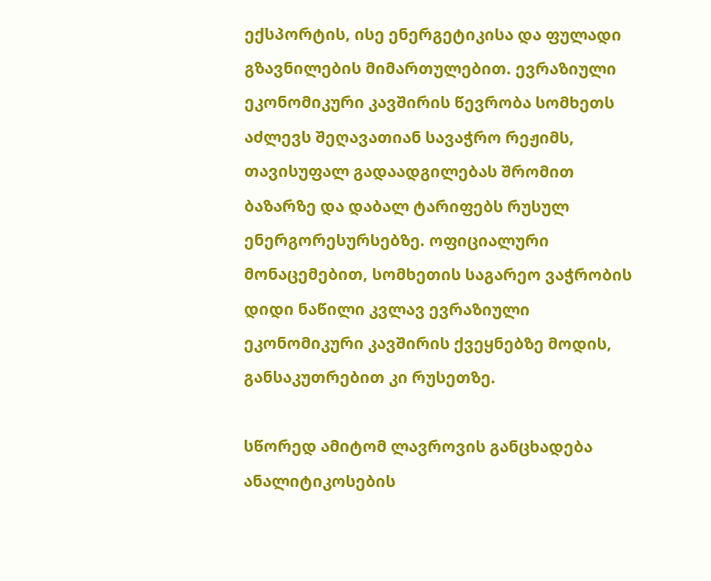ექსპორტის, ისე ენერგეტიკისა და ფულადი გზავნილების მიმართულებით. ევრაზიული ეკონომიკური კავშირის წევრობა სომხეთს აძლევს შეღავათიან სავაჭრო რეჟიმს, თავისუფალ გადაადგილებას შრომით ბაზარზე და დაბალ ტარიფებს რუსულ ენერგორესურსებზე. ოფიციალური მონაცემებით, სომხეთის საგარეო ვაჭრობის დიდი ნაწილი კვლავ ევრაზიული ეკონომიკური კავშირის ქვეყნებზე მოდის, განსაკუთრებით კი რუსეთზე.

სწორედ ამიტომ ლავროვის განცხადება ანალიტიკოსების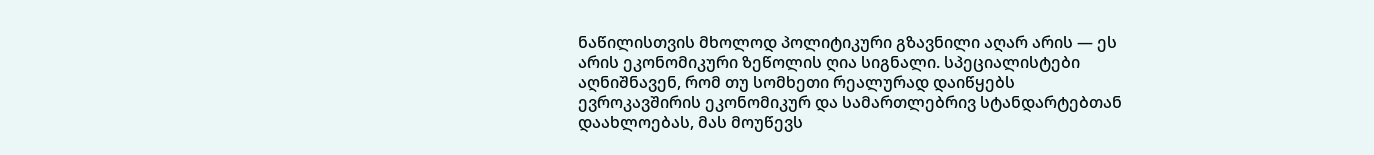ნაწილისთვის მხოლოდ პოლიტიკური გზავნილი აღარ არის — ეს არის ეკონომიკური ზეწოლის ღია სიგნალი. სპეციალისტები აღნიშნავენ, რომ თუ სომხეთი რეალურად დაიწყებს ევროკავშირის ეკონომიკურ და სამართლებრივ სტანდარტებთან დაახლოებას, მას მოუწევს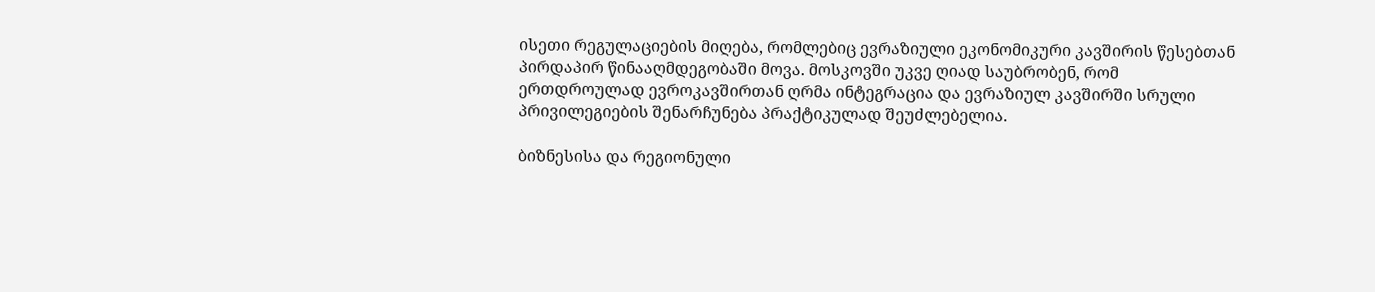ისეთი რეგულაციების მიღება, რომლებიც ევრაზიული ეკონომიკური კავშირის წესებთან პირდაპირ წინააღმდეგობაში მოვა. მოსკოვში უკვე ღიად საუბრობენ, რომ ერთდროულად ევროკავშირთან ღრმა ინტეგრაცია და ევრაზიულ კავშირში სრული პრივილეგიების შენარჩუნება პრაქტიკულად შეუძლებელია.

ბიზნესისა და რეგიონული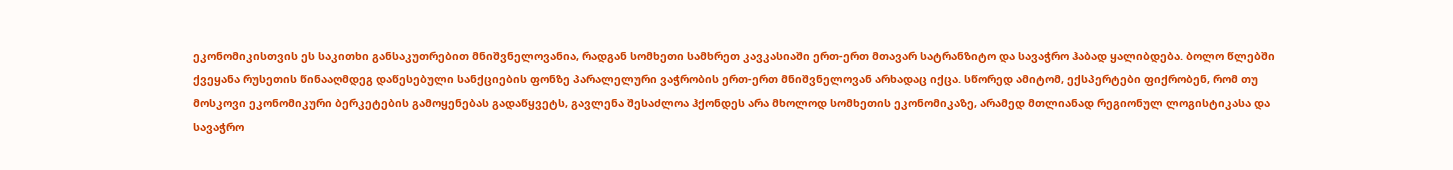ეკონომიკისთვის ეს საკითხი განსაკუთრებით მნიშვნელოვანია, რადგან სომხეთი სამხრეთ კავკასიაში ერთ-ერთ მთავარ სატრანზიტო და სავაჭრო ჰაბად ყალიბდება. ბოლო წლებში ქვეყანა რუსეთის წინააღმდეგ დაწესებული სანქციების ფონზე პარალელური ვაჭრობის ერთ-ერთ მნიშვნელოვან არხადაც იქცა. სწორედ ამიტომ, ექსპერტები ფიქრობენ, რომ თუ მოსკოვი ეკონომიკური ბერკეტების გამოყენებას გადაწყვეტს, გავლენა შესაძლოა ჰქონდეს არა მხოლოდ სომხეთის ეკონომიკაზე, არამედ მთლიანად რეგიონულ ლოგისტიკასა და სავაჭრო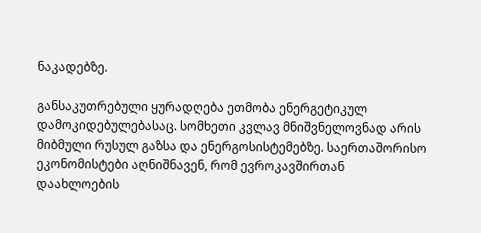ნაკადებზე.

განსაკუთრებული ყურადღება ეთმობა ენერგეტიკულ დამოკიდებულებასაც. სომხეთი კვლავ მნიშვნელოვნად არის მიბმული რუსულ გაზსა და ენერგოსისტემებზე. საერთაშორისო ეკონომისტები აღნიშნავენ, რომ ევროკავშირთან დაახლოების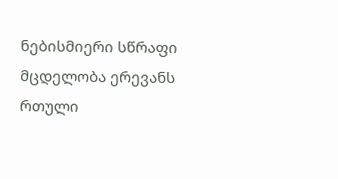ნებისმიერი სწრაფი მცდელობა ერევანს რთული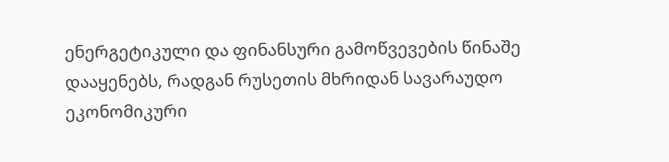ენერგეტიკული და ფინანსური გამოწვევების წინაშე დააყენებს, რადგან რუსეთის მხრიდან სავარაუდო ეკონომიკური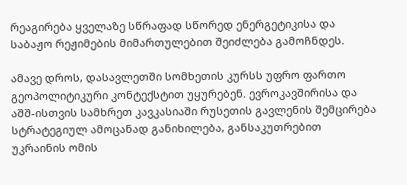რეაგირება ყველაზე სწრაფად სწორედ ენერგეტიკისა და საბაჟო რეჟიმების მიმართულებით შეიძლება გამოჩნდეს.

ამავე დროს, დასავლეთში სომხეთის კურსს უფრო ფართო გეოპოლიტიკური კონტექსტით უყურებენ. ევროკავშირისა და აშშ-ისთვის სამხრეთ კავკასიაში რუსეთის გავლენის შემცირება სტრატეგიულ ამოცანად განიხილება, განსაკუთრებით უკრაინის ომის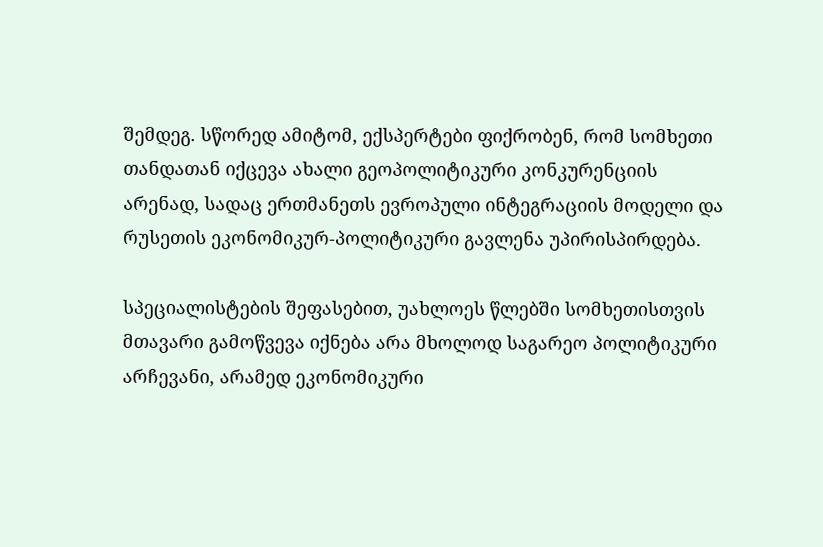შემდეგ. სწორედ ამიტომ, ექსპერტები ფიქრობენ, რომ სომხეთი თანდათან იქცევა ახალი გეოპოლიტიკური კონკურენციის არენად, სადაც ერთმანეთს ევროპული ინტეგრაციის მოდელი და რუსეთის ეკონომიკურ-პოლიტიკური გავლენა უპირისპირდება.

სპეციალისტების შეფასებით, უახლოეს წლებში სომხეთისთვის მთავარი გამოწვევა იქნება არა მხოლოდ საგარეო პოლიტიკური არჩევანი, არამედ ეკონომიკური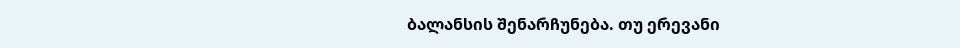ბალანსის შენარჩუნება. თუ ერევანი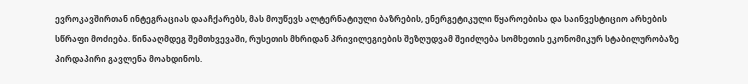ევროკავშირთან ინტეგრაციას დააჩქარებს, მას მოუწევს ალტერნატიული ბაზრების, ენერგეტიკული წყაროებისა და საინვესტიციო არხების სწრაფი მოძიება. წინააღმდეგ შემთხვევაში, რუსეთის მხრიდან პრივილეგიების შეზღუდვამ შეიძლება სომხეთის ეკონომიკურ სტაბილურობაზე პირდაპირი გავლენა მოახდინოს.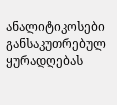ანალიტიკოსები განსაკუთრებულ ყურადღებას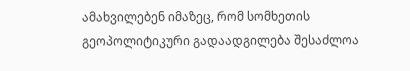ამახვილებენ იმაზეც, რომ სომხეთის გეოპოლიტიკური გადაადგილება შესაძლოა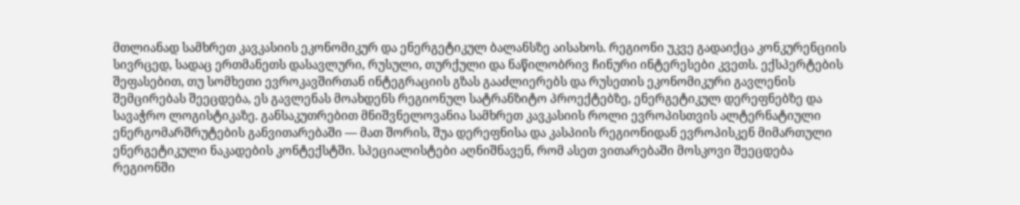მთლიანად სამხრეთ კავკასიის ეკონომიკურ და ენერგეტიკულ ბალანსზე აისახოს. რეგიონი უკვე გადაიქცა კონკურენციის სივრცედ, სადაც ერთმანეთს დასავლური, რუსული, თურქული და ნაწილობრივ ჩინური ინტერესები კვეთს. ექსპერტების შეფასებით, თუ სომხეთი ევროკავშირთან ინტეგრაციის გზას გააძლიერებს და რუსეთის ეკონომიკური გავლენის შემცირებას შეეცდება, ეს გავლენას მოახდენს რეგიონულ სატრანზიტო პროექტებზე, ენერგეტიკულ დერეფნებზე და სავაჭრო ლოგისტიკაზე. განსაკუთრებით მნიშვნელოვანია სამხრეთ კავკასიის როლი ევროპისთვის ალტერნატიული ენერგომარშრუტების განვითარებაში — მათ შორის, შუა დერეფნისა და კასპიის რეგიონიდან ევროპისკენ მიმართული ენერგეტიკული ნაკადების კონტექსტში. სპეციალისტები აღნიშნავენ, რომ ასეთ ვითარებაში მოსკოვი შეეცდება რეგიონში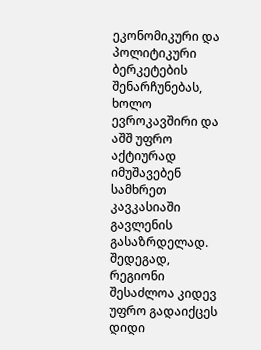ეკონომიკური და პოლიტიკური ბერკეტების შენარჩუნებას, ხოლო ევროკავშირი და აშშ უფრო აქტიურად იმუშავებენ სამხრეთ კავკასიაში გავლენის გასაზრდელად. შედეგად, რეგიონი შესაძლოა კიდევ უფრო გადაიქცეს დიდი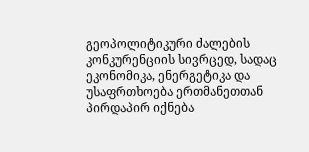გეოპოლიტიკური ძალების კონკურენციის სივრცედ, სადაც ეკონომიკა, ენერგეტიკა და უსაფრთხოება ერთმანეთთან პირდაპირ იქნება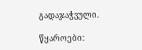გადაჯაჭვული.

წყაროები: